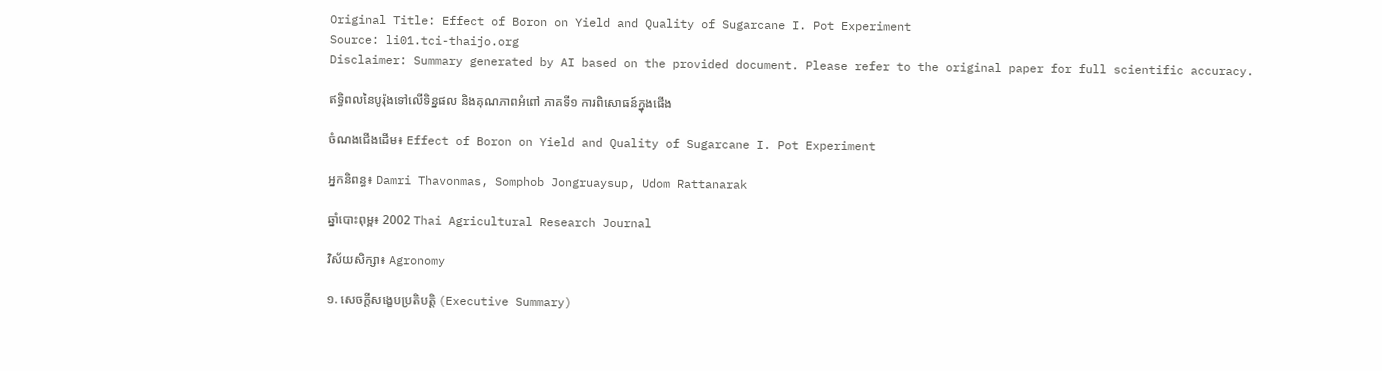Original Title: Effect of Boron on Yield and Quality of Sugarcane I. Pot Experiment
Source: li01.tci-thaijo.org
Disclaimer: Summary generated by AI based on the provided document. Please refer to the original paper for full scientific accuracy.

ឥទ្ធិពលនៃបូរ៉ុងទៅលើទិន្នផល និងគុណភាពអំពៅ ភាគទី១ ការពិសោធន៍ក្នុងផើង

ចំណងជើងដើម៖ Effect of Boron on Yield and Quality of Sugarcane I. Pot Experiment

អ្នកនិពន្ធ៖ Damri Thavonmas, Somphob Jongruaysup, Udom Rattanarak

ឆ្នាំបោះពុម្ព៖ 2002 Thai Agricultural Research Journal

វិស័យសិក្សា៖ Agronomy

១. សេចក្តីសង្ខេបប្រតិបត្តិ (Executive Summary)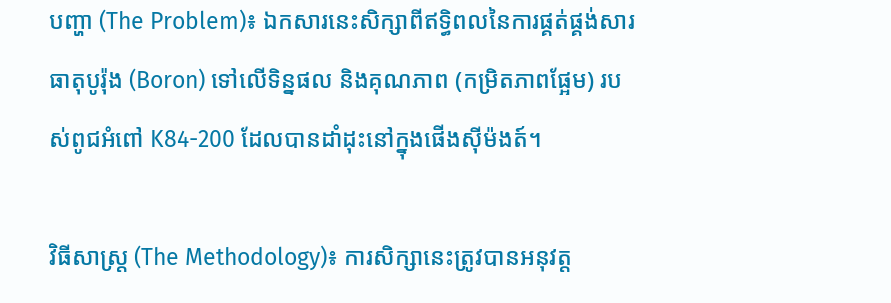បញ្ហា (The Problem)៖ ឯកសារនេះសិក្សាពីឥទ្ធិពលនៃការផ្គត់ផ្គង់សារធាតុបូរ៉ុង (Boron) ទៅលើទិន្នផល និងគុណភាព (កម្រិតភាពផ្អែម) របស់ពូជអំពៅ K84-200 ដែលបានដាំដុះនៅក្នុងផើងស៊ីម៉ងត៍។

វិធីសាស្ត្រ (The Methodology)៖ ការសិក្សានេះត្រូវបានអនុវត្ត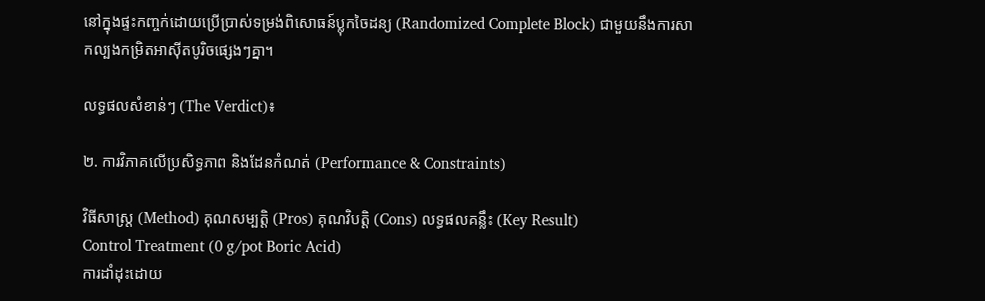នៅក្នុងផ្ទះកញ្ចក់ដោយប្រើប្រាស់ទម្រង់ពិសោធន៍ប្លុកចៃដន្យ (Randomized Complete Block) ជាមួយនឹងការសាកល្បងកម្រិតអាស៊ីតបូរិចផ្សេងៗគ្នា។

លទ្ធផលសំខាន់ៗ (The Verdict)៖

២. ការវិភាគលើប្រសិទ្ធភាព និងដែនកំណត់ (Performance & Constraints)

វិធីសាស្ត្រ (Method) គុណសម្បត្តិ (Pros) គុណវិបត្តិ (Cons) លទ្ធផលគន្លឹះ (Key Result)
Control Treatment (0 g/pot Boric Acid)
ការដាំដុះដោយ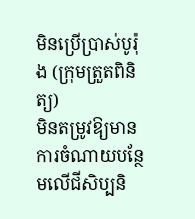មិនប្រើប្រាស់បូរ៉ុង (ក្រុមត្រួតពិនិត្យ)
មិនតម្រូវឱ្យមានការចំណាយបន្ថែមលើជីសិប្បនិ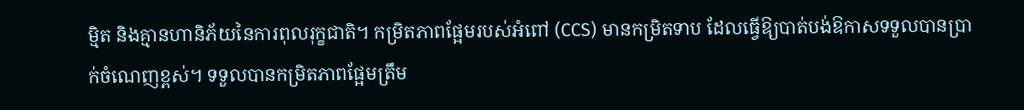ម្មិត និងគ្មានហានិភ័យនៃការពុលរុក្ខជាតិ។ កម្រិតភាពផ្អែមរបស់អំពៅ (CCS) មានកម្រិតទាប ដែលធ្វើឱ្យបាត់បង់ឱកាសទទួលបានប្រាក់ចំណេញខ្ពស់។ ទទួលបានកម្រិតភាពផ្អែមត្រឹម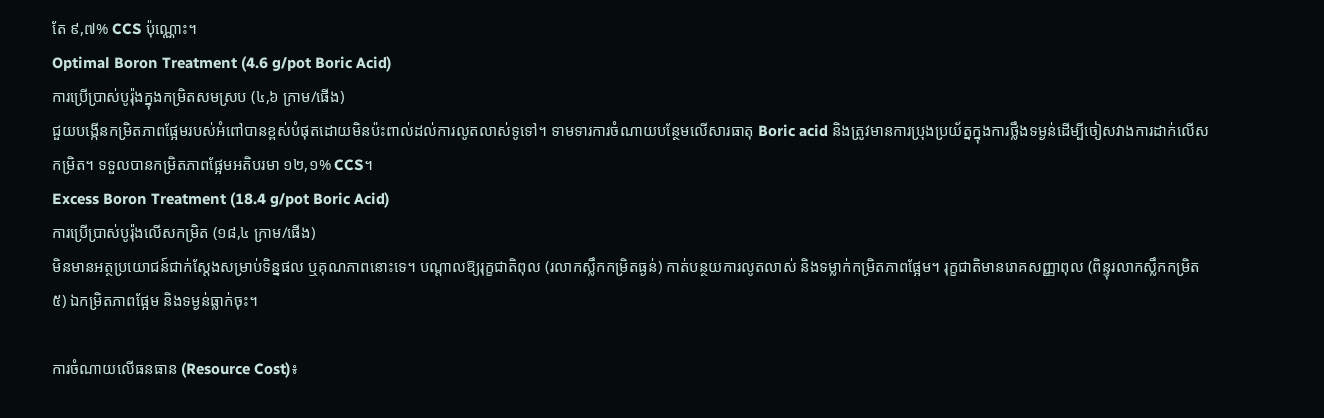តែ ៩,៧% CCS ប៉ុណ្ណោះ។
Optimal Boron Treatment (4.6 g/pot Boric Acid)
ការប្រើប្រាស់បូរ៉ុងក្នុងកម្រិតសមស្រប (៤,៦ ក្រាម/ផើង)
ជួយបង្កើនកម្រិតភាពផ្អែមរបស់អំពៅបានខ្ពស់បំផុតដោយមិនប៉ះពាល់ដល់ការលូតលាស់ទូទៅ។ ទាមទារការចំណាយបន្ថែមលើសារធាតុ Boric acid និងត្រូវមានការប្រុងប្រយ័ត្នក្នុងការថ្លឹងទម្ងន់ដើម្បីចៀសវាងការដាក់លើសកម្រិត។ ទទួលបានកម្រិតភាពផ្អែមអតិបរមា ១២,១% CCS។
Excess Boron Treatment (18.4 g/pot Boric Acid)
ការប្រើប្រាស់បូរ៉ុងលើសកម្រិត (១៨,៤ ក្រាម/ផើង)
មិនមានអត្ថប្រយោជន៍ជាក់ស្តែងសម្រាប់ទិន្នផល ឬគុណភាពនោះទេ។ បណ្តាលឱ្យរុក្ខជាតិពុល (រលាកស្លឹកកម្រិតធ្ងន់) កាត់បន្ថយការលូតលាស់ និងទម្លាក់កម្រិតភាពផ្អែម។ រុក្ខជាតិមានរោគសញ្ញាពុល (ពិន្ទុរលាកស្លឹកកម្រិត ៥) ឯកម្រិតភាពផ្អែម និងទម្ងន់ធ្លាក់ចុះ។

ការចំណាយលើធនធាន (Resource Cost)៖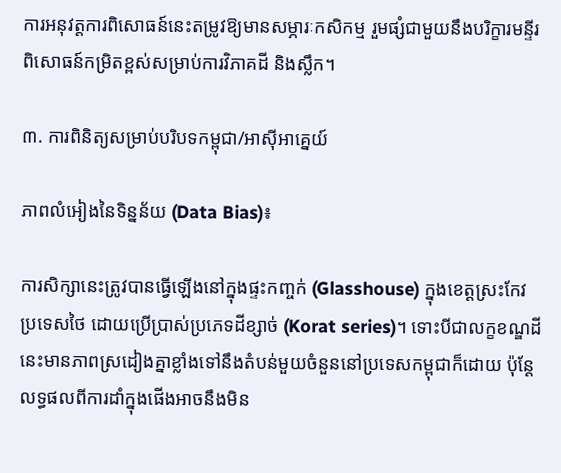ការអនុវត្តការពិសោធន៍នេះតម្រូវឱ្យមានសម្ភារៈកសិកម្ម រួមផ្សំជាមួយនឹងបរិក្ខារមន្ទីរពិសោធន៍កម្រិតខ្ពស់សម្រាប់ការវិភាគដី និងស្លឹក។

៣. ការពិនិត្យសម្រាប់បរិបទកម្ពុជា/អាស៊ីអាគ្នេយ៍

ភាពលំអៀងនៃទិន្នន័យ (Data Bias)៖

ការសិក្សានេះត្រូវបានធ្វើឡើងនៅក្នុងផ្ទះកញ្ចក់ (Glasshouse) ក្នុងខេត្តស្រះកែវ ប្រទេសថៃ ដោយប្រើប្រាស់ប្រភេទដីខ្សាច់ (Korat series)។ ទោះបីជាលក្ខខណ្ឌដីនេះមានភាពស្រដៀងគ្នាខ្លាំងទៅនឹងតំបន់មួយចំនួននៅប្រទេសកម្ពុជាក៏ដោយ ប៉ុន្តែលទ្ធផលពីការដាំក្នុងផើងអាចនឹងមិន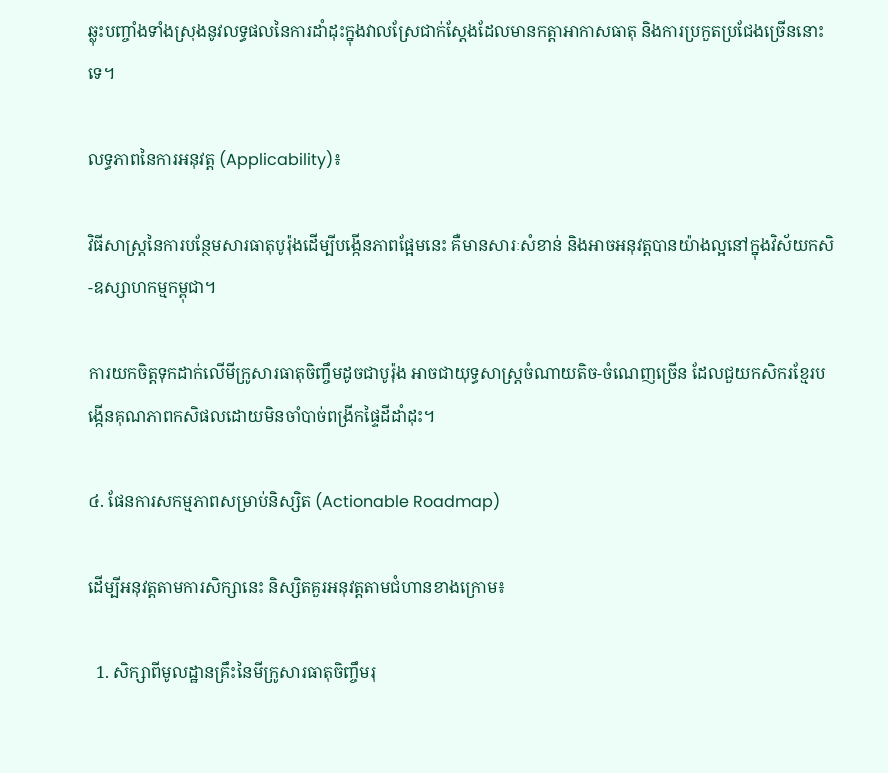ឆ្លុះបញ្ចាំងទាំងស្រុងនូវលទ្ធផលនៃការដាំដុះក្នុងវាលស្រែជាក់ស្តែងដែលមានកត្តាអាកាសធាតុ និងការប្រកួតប្រជែងច្រើននោះទេ។

លទ្ធភាពនៃការអនុវត្ត (Applicability)៖

វិធីសាស្ត្រនៃការបន្ថែមសារធាតុបូរ៉ុងដើម្បីបង្កើនភាពផ្អែមនេះ គឺមានសារៈសំខាន់ និងអាចអនុវត្តបានយ៉ាងល្អនៅក្នុងវិស័យកសិ-ឧស្សាហកម្មកម្ពុជា។

ការយកចិត្តទុកដាក់លើមីក្រូសារធាតុចិញ្ចឹមដូចជាបូរ៉ុង អាចជាយុទ្ធសាស្ត្រចំណាយតិច-ចំណេញច្រើន ដែលជួយកសិករខ្មែរបង្កើនគុណភាពកសិផលដោយមិនចាំបាច់ពង្រីកផ្ទៃដីដាំដុះ។

៤. ផែនការសកម្មភាពសម្រាប់និស្សិត (Actionable Roadmap)

ដើម្បីអនុវត្តតាមការសិក្សានេះ និស្សិតគួរអនុវត្តតាមជំហានខាងក្រោម៖

  1. សិក្សាពីមូលដ្ឋានគ្រឹះនៃមីក្រូសារធាតុចិញ្ចឹមរុ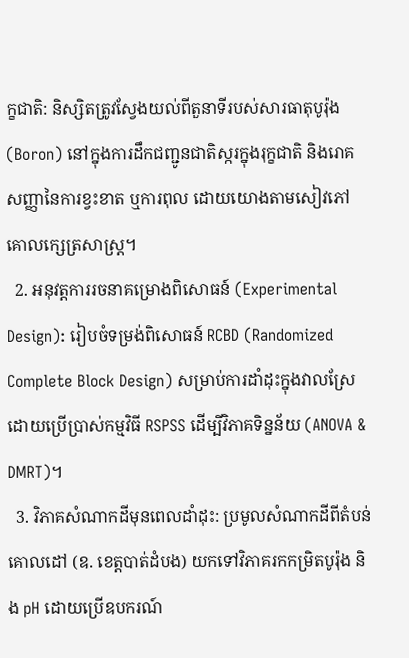ក្ខជាតិ: និស្សិតត្រូវស្វែងយល់ពីតួនាទីរបស់សារធាតុបូរ៉ុង (Boron) នៅក្នុងការដឹកជញ្ជូនជាតិស្ករក្នុងរុក្ខជាតិ និងរោគសញ្ញានៃការខ្វះខាត ឬការពុល ដោយយោងតាមសៀវភៅគោលក្សេត្រសាស្ត្រ។
  2. អនុវត្តការរចនាគម្រោងពិសោធន៍ (Experimental Design): រៀបចំទម្រង់ពិសោធន៍ RCBD (Randomized Complete Block Design) សម្រាប់ការដាំដុះក្នុងវាលស្រែដោយប្រើប្រាស់កម្មវិធី RSPSS ដើម្បីវិភាគទិន្នន័យ (ANOVA & DMRT)។
  3. វិភាគសំណាកដីមុនពេលដាំដុះ: ប្រមូលសំណាកដីពីតំបន់គោលដៅ (ឧ. ខេត្តបាត់ដំបង) យកទៅវិភាគរកកម្រិតបូរ៉ុង និង pH ដោយប្រើឧបករណ៍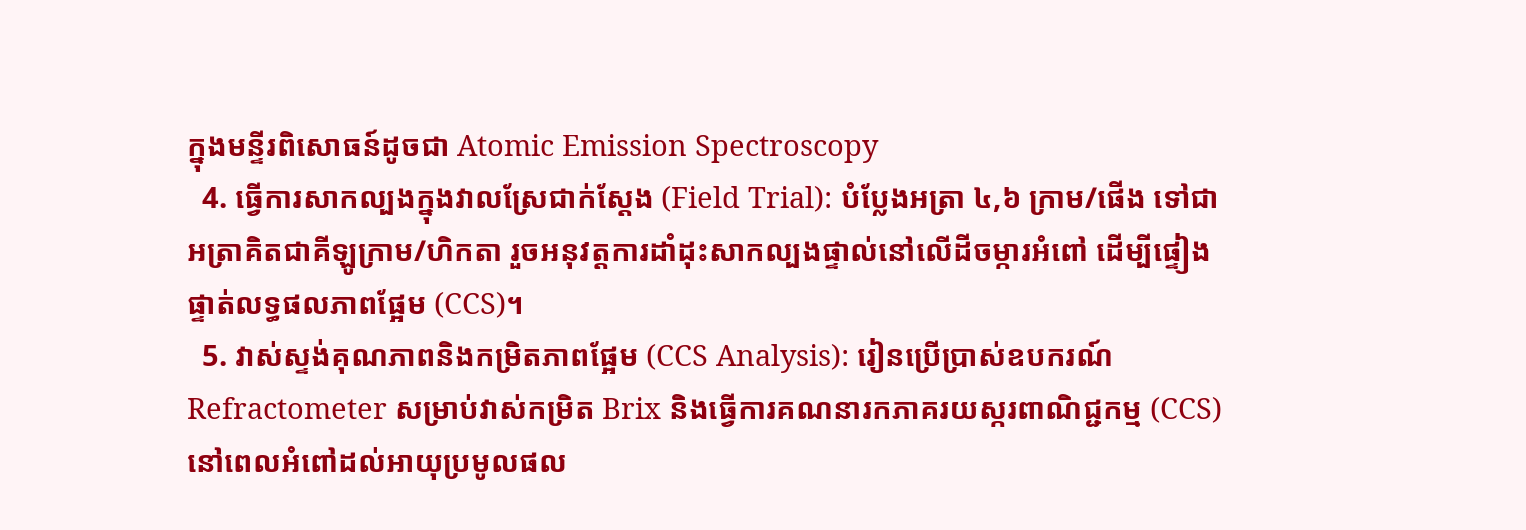ក្នុងមន្ទីរពិសោធន៍ដូចជា Atomic Emission Spectroscopy
  4. ធ្វើការសាកល្បងក្នុងវាលស្រែជាក់ស្តែង (Field Trial): បំប្លែងអត្រា ៤,៦ ក្រាម/ផើង ទៅជាអត្រាគិតជាគីឡូក្រាម/ហិកតា រួចអនុវត្តការដាំដុះសាកល្បងផ្ទាល់នៅលើដីចម្ការអំពៅ ដើម្បីផ្ទៀងផ្ទាត់លទ្ធផលភាពផ្អែម (CCS)។
  5. វាស់ស្ទង់គុណភាពនិងកម្រិតភាពផ្អែម (CCS Analysis): រៀនប្រើប្រាស់ឧបករណ៍ Refractometer សម្រាប់វាស់កម្រិត Brix និងធ្វើការគណនារកភាគរយស្ករពាណិជ្ជកម្ម (CCS) នៅពេលអំពៅដល់អាយុប្រមូលផល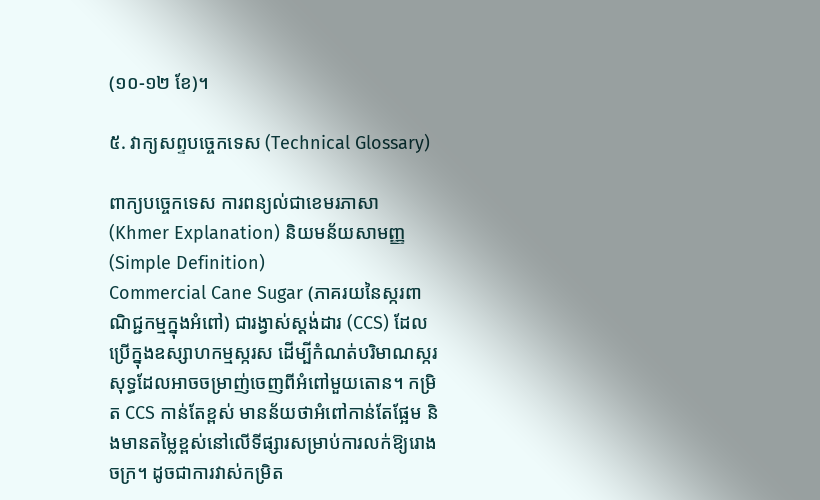(១០-១២ ខែ)។

៥. វាក្យសព្ទបច្ចេកទេស (Technical Glossary)

ពាក្យបច្ចេកទេស ការពន្យល់ជាខេមរភាសា (Khmer Explanation) និយមន័យសាមញ្ញ (Simple Definition)
Commercial Cane Sugar (ភាគរយនៃស្ករពាណិជ្ជកម្មក្នុងអំពៅ) ជារង្វាស់ស្ដង់ដារ (CCS) ដែលប្រើក្នុងឧស្សាហកម្មស្ករស ដើម្បីកំណត់បរិមាណស្ករសុទ្ធដែលអាចចម្រាញ់ចេញពីអំពៅមួយតោន។ កម្រិត CCS កាន់តែខ្ពស់ មានន័យថាអំពៅកាន់តែផ្អែម និងមានតម្លៃខ្ពស់នៅលើទីផ្សារសម្រាប់ការលក់ឱ្យរោងចក្រ។ ដូចជាការវាស់កម្រិត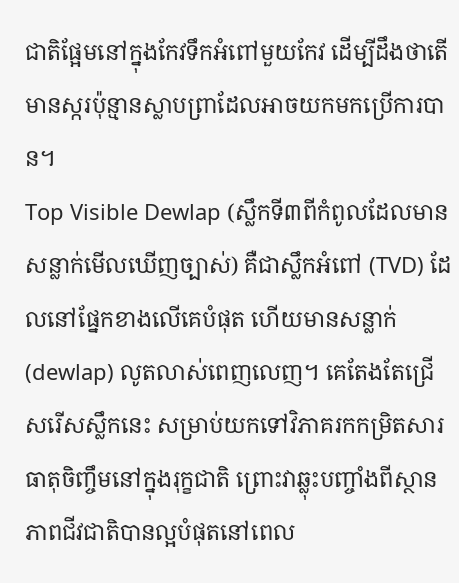ជាតិផ្អែមនៅក្នុងកែវទឹកអំពៅមួយកែវ ដើម្បីដឹងថាតើមានស្ករប៉ុន្មានស្លាបព្រាដែលអាចយកមកប្រើការបាន។
Top Visible Dewlap (ស្លឹកទី៣ពីកំពូលដែលមានសន្លាក់មើលឃើញច្បាស់) គឺជាស្លឹកអំពៅ (TVD) ដែលនៅផ្នែកខាងលើគេបំផុត ហើយមានសន្លាក់ (dewlap) លូតលាស់ពេញលេញ។ គេតែងតែជ្រើសរើសស្លឹកនេះ សម្រាប់យកទៅវិភាគរកកម្រិតសារធាតុចិញ្ចឹមនៅក្នុងរុក្ខជាតិ ព្រោះវាឆ្លុះបញ្ចាំងពីស្ថានភាពជីវជាតិបានល្អបំផុតនៅពេល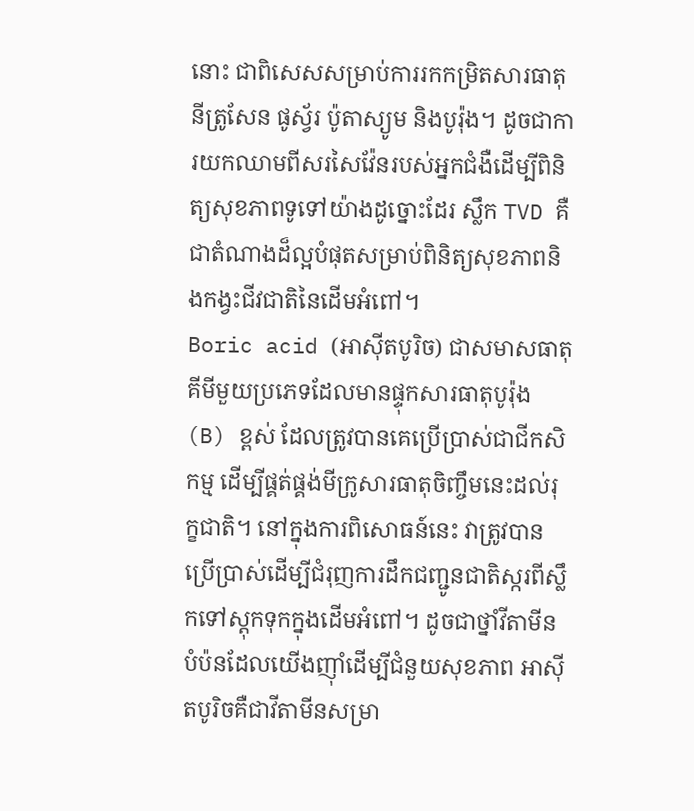នោះ ជាពិសេសសម្រាប់ការរកកម្រិតសារធាតុនីត្រូសែន ផូស្វ័រ ប៉ូតាស្យូម និងបូរ៉ុង។ ដូចជាការយកឈាមពីសរសៃវ៉ែនរបស់អ្នកជំងឺដើម្បីពិនិត្យសុខភាពទូទៅយ៉ាងដូច្នោះដែរ ស្លឹក TVD គឺជាតំណាងដ៏ល្អបំផុតសម្រាប់ពិនិត្យសុខភាពនិងកង្វះជីវជាតិនៃដើមអំពៅ។
Boric acid (អាស៊ីតបូរិច) ជាសមាសធាតុគីមីមួយប្រភេទដែលមានផ្ទុកសារធាតុបូរ៉ុង (B) ខ្ពស់ ដែលត្រូវបានគេប្រើប្រាស់ជាជីកសិកម្ម ដើម្បីផ្គត់ផ្គង់មីក្រូសារធាតុចិញ្ចឹមនេះដល់រុក្ខជាតិ។ នៅក្នុងការពិសោធន៍នេះ វាត្រូវបានប្រើប្រាស់ដើម្បីជំរុញការដឹកជញ្ជូនជាតិស្ករពីស្លឹកទៅស្តុកទុកក្នុងដើមអំពៅ។ ដូចជាថ្នាំវីតាមីនបំប៉នដែលយើងញ៉ាំដើម្បីជំនួយសុខភាព អាស៊ីតបូរិចគឺជាវីតាមីនសម្រា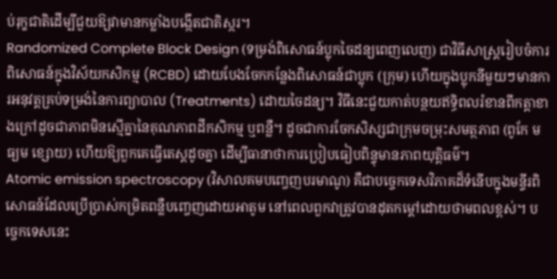ប់រុក្ខជាតិដើម្បីជួយឱ្យវាមានកម្លាំងបង្កើតជាតិស្ករ។
Randomized Complete Block Design (ទម្រង់ពិសោធន៍ប្លុកចៃដន្យពេញលេញ) ជាវិធីសាស្ត្ររៀបចំការពិសោធន៍ក្នុងវិស័យកសិកម្ម (RCBD) ដោយបែងចែកកន្លែងពិសោធន៍ជាប្លុក (ក្រុម) ហើយក្នុងប្លុកនីមួយៗមានការអនុវត្តគ្រប់ទម្រង់នៃការព្យាបាល (Treatments) ដោយចៃដន្យ។ វិធីនេះជួយកាត់បន្ថយឥទ្ធិពលរំខានពីកត្តាខាងក្រៅដូចជាភាពមិនស្មើគ្នានៃគុណភាពដីកសិកម្ម ឬពន្លឺ។ ដូចជាការចែកសិស្សជាក្រុមចម្រុះសមត្ថភាព (ពូកែ មធ្យម ខ្សោយ) ហើយឱ្យពួកគេធ្វើតេស្តដូចគ្នា ដើម្បីធានាថាការប្រៀបធៀបពិន្ទុមានភាពយុត្តិធម៌។
Atomic emission spectroscopy (វិសាលគមបញ្ចេញបរមាណូ) គឺជាបច្ចេកទេសវិភាគដ៏ទំនើបក្នុងមន្ទីរពិសោធន៍ដែលប្រើប្រាស់កម្រិតពន្លឺបញ្ចេញដោយអាតូម នៅពេលពួកវាត្រូវបានដុតកម្តៅដោយថាមពលខ្ពស់។ បច្ចេកទេសនេះ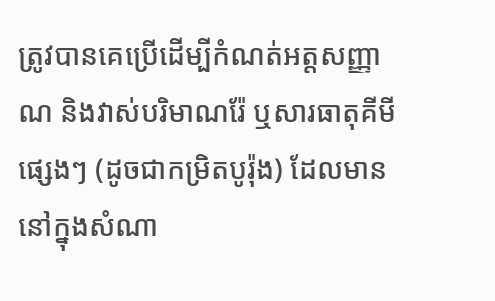ត្រូវបានគេប្រើដើម្បីកំណត់អត្តសញ្ញាណ និងវាស់បរិមាណរ៉ែ ឬសារធាតុគីមីផ្សេងៗ (ដូចជាកម្រិតបូរ៉ុង) ដែលមាននៅក្នុងសំណា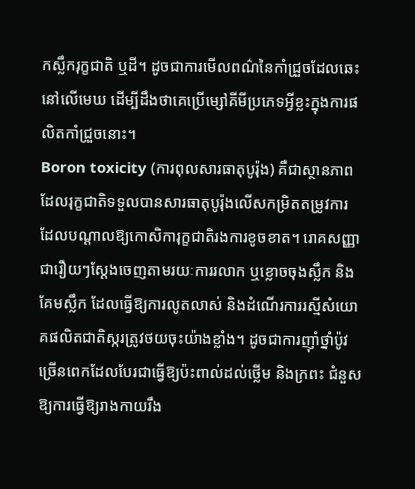កស្លឹករុក្ខជាតិ ឬដី។ ដូចជាការមើលពណ៌នៃកាំជ្រួចដែលឆេះនៅលើមេឃ ដើម្បីដឹងថាគេប្រើម្សៅគីមីប្រភេទអ្វីខ្លះក្នុងការផលិតកាំជ្រួចនោះ។
Boron toxicity (ការពុលសារធាតុបូរ៉ុង) គឺជាស្ថានភាពដែលរុក្ខជាតិទទួលបានសារធាតុបូរ៉ុងលើសកម្រិតតម្រូវការ ដែលបណ្តាលឱ្យកោសិការុក្ខជាតិរងការខូចខាត។ រោគសញ្ញាជារឿយៗស្តែងចេញតាមរយៈការរលាក ឬខ្លោចចុងស្លឹក និងគែមស្លឹក ដែលធ្វើឱ្យការលូតលាស់ និងដំណើរការរស្មីសំយោគផលិតជាតិស្ករត្រូវថយចុះយ៉ាងខ្លាំង។ ដូចជាការញ៉ាំថ្នាំប៉ូវច្រើនពេកដែលបែរជាធ្វើឱ្យប៉ះពាល់ដល់ថ្លើម និងក្រពះ ជំនួសឱ្យការធ្វើឱ្យរាងកាយរឹង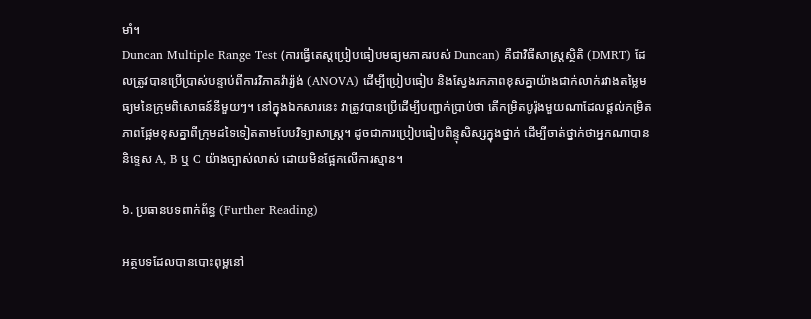មាំ។
Duncan Multiple Range Test (ការធ្វើតេស្តប្រៀបធៀបមធ្យមភាគរបស់ Duncan) គឺជាវិធីសាស្ត្រស្ថិតិ (DMRT) ដែលត្រូវបានប្រើប្រាស់បន្ទាប់ពីការវិភាគវ៉ារ្យ៉ង់ (ANOVA) ដើម្បីប្រៀបធៀប និងស្វែងរកភាពខុសគ្នាយ៉ាងជាក់លាក់រវាងតម្លៃមធ្យមនៃក្រុមពិសោធន៍នីមួយៗ។ នៅក្នុងឯកសារនេះ វាត្រូវបានប្រើដើម្បីបញ្ជាក់ប្រាប់ថា តើកម្រិតបូរ៉ុងមួយណាដែលផ្តល់កម្រិតភាពផ្អែមខុសគ្នាពីក្រុមដទៃទៀតតាមបែបវិទ្យាសាស្ត្រ។ ដូចជាការប្រៀបធៀបពិន្ទុសិស្សក្នុងថ្នាក់ ដើម្បីចាត់ថ្នាក់ថាអ្នកណាបាននិទ្ទេស A, B ឬ C យ៉ាងច្បាស់លាស់ ដោយមិនផ្អែកលើការស្មាន។

៦. ប្រធានបទពាក់ព័ន្ធ (Further Reading)

អត្ថបទដែលបានបោះពុម្ពនៅ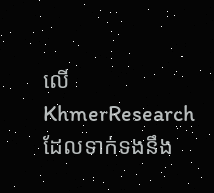លើ KhmerResearch ដែលទាក់ទងនឹង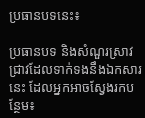ប្រធានបទនេះ៖

ប្រធានបទ និងសំណួរស្រាវជ្រាវដែលទាក់ទងនឹងឯកសារនេះ ដែលអ្នកអាចស្វែងរកបន្ថែម៖